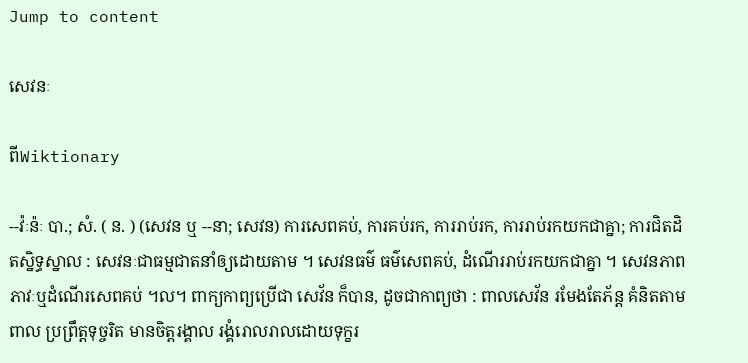Jump to content

សេវនៈ

ពីWiktionary

--វ៉ៈន៉ៈ បា.; សំ. ( ន. ) (សេវន ឬ --នា; សេវន) ការសេពគប់, ការគប់រក, ការរាប់រក, ការរាប់រកយកជាគ្នា; ការជិតដិតស្និទ្ធស្នាល : សេវនៈជាធម្មជាតនាំឲ្យដោយតាម ។ សេវនធម៌ ធម៌សេពគប់, ដំណើររាប់រកយកជាគ្នា ។ សេវនភាព ភាវៈឬដំណើរសេពគប់ ។ល។ ពាក្យកាព្យប្រើជា សេវ័ន ក៏បាន, ដូចជាកាព្យថា : ពាលសេវ័ន រមែងតែភ័ន្ត គំនិតតាមពាល ប្រព្រឹត្តទុច្ចរិត មានចិត្តរង្គាល រង្គំរោលរាលដោយទុក្ខរ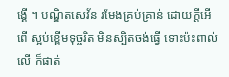ង្គើ ។ បណ្ឌិតសេវ័ន រមែងគ្រប់គ្រាន់ ដោយក្តីអើពើ ស្អប់ខ្ពើមទុច្ចរិត មិនស្បិតចង់ធ្វើ ទោះប៉ះពាល់លើ ក៏ផាត់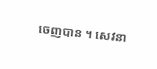ចេញបាន ។ សេវនា